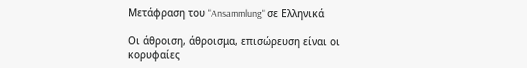Μετάφραση του "Ansammlung" σε Ελληνικά

Οι άθροιση, άθροισμα, επισώρευση είναι οι κορυφαίες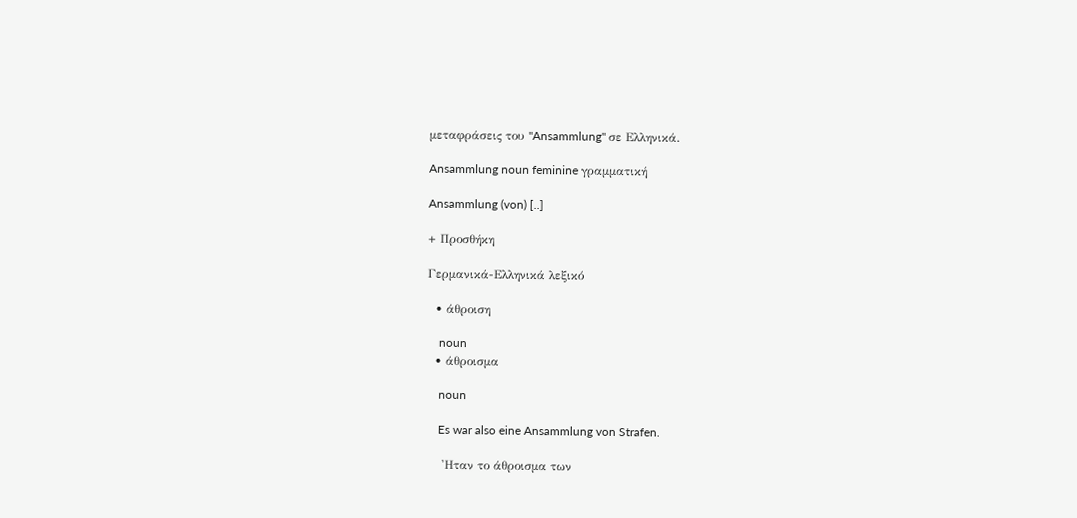μεταφράσεις του "Ansammlung" σε Ελληνικά.

Ansammlung noun feminine γραμματική

Ansammlung (von) [..]

+ Προσθήκη

Γερμανικά-Ελληνικά λεξικό

  • άθροιση

    noun
  • άθροισμα

    noun

    Es war also eine Ansammlung von Strafen.

    'Ηταν το άθροισμα των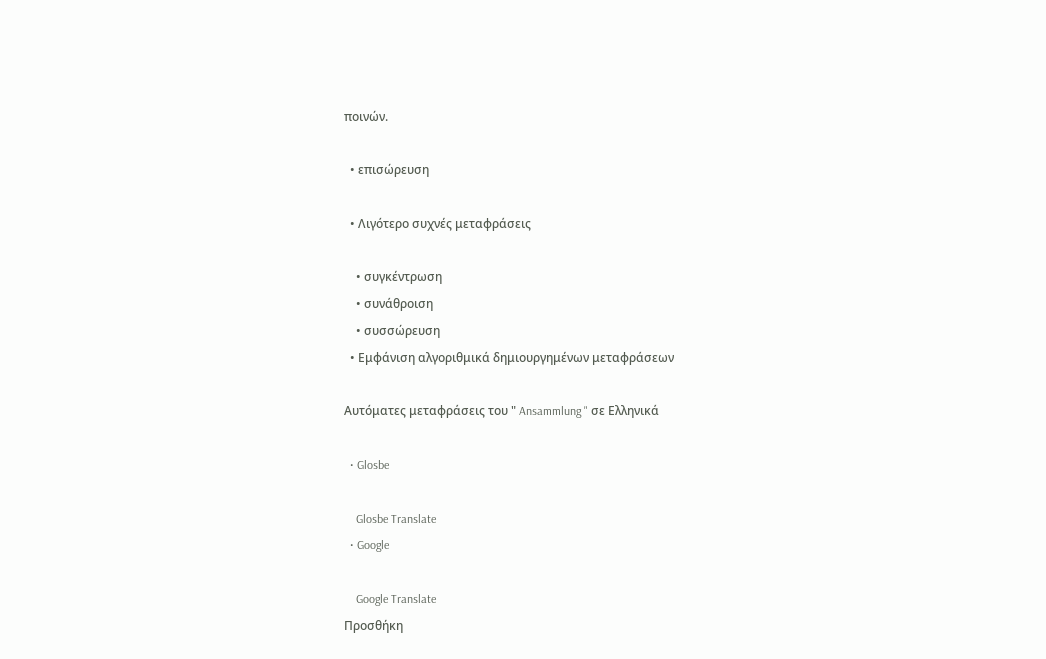ποινών.

  • επισώρευση

  • Λιγότερο συχνές μεταφράσεις

    • συγκέντρωση
    • συνάθροιση
    • συσσώρευση
  • Εμφάνιση αλγοριθμικά δημιουργημένων μεταφράσεων

Αυτόματες μεταφράσεις του " Ansammlung " σε Ελληνικά

  • Glosbe

    Glosbe Translate
  • Google

    Google Translate
Προσθήκη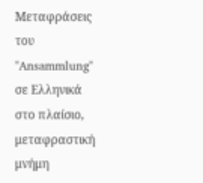Μεταφράσεις του "Ansammlung" σε Ελληνικά στο πλαίσιο, μεταφραστική μνήμη